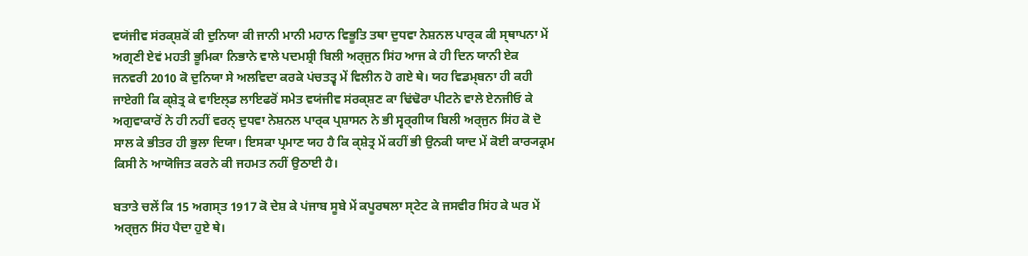ਵਯਂਜੀਵ ਸਂਰਕ੍ਸ਼ਕੋਂ ਕੀ ਦੁਨਿਯਾ ਕੀ ਜਾਨੀ ਮਾਨੀ ਮਹਾਨ ਵਿਭੂਤਿ ਤਥਾ ਦੁਧਵਾ ਨੇਸ਼ਨਲ ਪਾਰ੍ਕ ਕੀ ਸ੍ਥਾਪਨਾ ਮੇਂ ਅਗ੍ਰਣੀ ਏਵਂ ਮਹਤੀ ਭੂਮਿਕਾ ਨਿਭਾਨੇ ਵਾਲੇ ਪਦਮਸ਼੍ਰੀ ਬਿਲੀ ਅਰ੍ਜੁਨ ਸਿਂਹ ਆਜ ਕੇ ਹੀ ਦਿਨ ਯਾਨੀ ਏਕ ਜਨਵਰੀ 2010 ਕੋ ਦੁਨਿਯਾ ਸੇ ਅਲਵਿਦਾ ਕਰਕੇ ਪਂਚਤਤ੍ਵ ਮੇਂ ਵਿਲੀਨ ਹੋ ਗਏ ਥੇ। ਯਹ ਵਿਡਮ੍ਬਨਾ ਹੀ ਕਹੀ ਜਾਏਗੀ ਕਿ ਕ੍ਸ਼ੇਤ੍ਰ ਕੇ ਵਾਇਲ੍ਡ ਲਾਇਫਰੋਂ ਸਮੇਤ ਵਯਂਜੀਵ ਸਂਰਕ੍ਸ਼ਣ ਕਾ ਢਿਂਢੋਰਾ ਪੀਟਨੇ ਵਾਲੇ ਏਨਜੀਓ ਕੇ ਅਗੁਵਾਕਾਰੋਂ ਨੇ ਹੀ ਨਹੀਂ ਵਰਨ੍ ਦੁਧਵਾ ਨੇਸ਼ਨਲ ਪਾਰ੍ਕ ਪ੍ਰਸ਼ਾਸਨ ਨੇ ਭੀ ਸ੍ਵਰ੍ਗੀਯ ਬਿਲੀ ਅਰ੍ਜੁਨ ਸਿਂਹ ਕੋ ਦੋ ਸਾਲ ਕੇ ਭੀਤਰ ਹੀ ਭੁਲਾ ਦਿਯਾ। ਇਸਕਾ ਪ੍ਰਮਾਣ ਯਹ ਹੈ ਕਿ ਕ੍ਸ਼ੇਤ੍ਰ ਮੇਂ ਕਹੀਂ ਭੀ ਉਨਕੀ ਯਾਦ ਮੇਂ ਕੋਈ ਕਾਰ੍ਯਕ੍ਰਮ ਕਿਸੀ ਨੇ ਆਯੋਜਿਤ ਕਰਨੇ ਕੀ ਜਹਮਤ ਨਹੀਂ ਉਠਾਈ ਹੈ।

ਬਤਾਤੇ ਚਲੇਂ ਕਿ 15 ਅਗਸ੍ਤ 1917 ਕੋ ਦੇਸ਼ ਕੇ ਪਂਜਾਬ ਸੂਬੇ ਮੇਂ ਕਪੂਰਥਲਾ ਸ੍ਟੇਟ ਕੇ ਜਸਵੀਰ ਸਿਂਹ ਕੇ ਘਰ ਮੇਂ ਅਰ੍ਜੁਨ ਸਿਂਹ ਪੈਦਾ ਹੁਏ ਥੇ।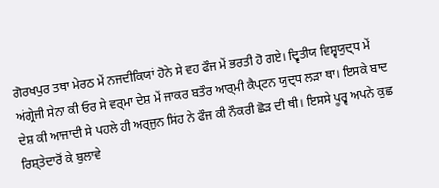ਗੋਰਖਪੁਰ ਤਥਾ ਮੇਰਠ ਮੇਂ ਨਜਦੀਕਿਯਾਂ ਹੋਨੇ ਸੇ ਵਹ ਫੌਜ ਮੇਂ ਭਰਤੀ ਹੋ ਗਏ। ਦ੍ਵਿਤੀਯ ਵਿਸ਼੍ਵਯੁਦ੍ਧ ਮੇਂ ਅਂਗ੍ਰੇਜੀ ਸੇਨਾ ਕੀ ਓਰ ਸੇ ਵਰ੍ਮਾ ਦੇਸ਼ ਮੇਂ ਜਾਕਰ ਬਤੌਰ ਆਰ੍ਮੀ ਕੈਪ੍ਟਨ ਯੁਦ੍ਧ ਲਡ਼ਾ ਥਾ। ਇਸਕੇ ਬਾਦ ਦੇਸ਼ ਕੀ ਆਜਾਦੀ ਸੇ ਪਹਲੇ ਹੀ ਅਰ੍ਜੁਨ ਸਿਂਹ ਨੇ ਫੌਜ ਕੀ ਨੌਕਰੀ ਛੋਡ਼ ਦੀ ਥੀ। ਇਸਸੇ ਪੂਰ੍ਵ ਅਪਨੇ ਕੁਛ ਰਿਸ਼੍ਤੇਦਾਰੋਂ ਕੇ ਬੁਲਾਵੇ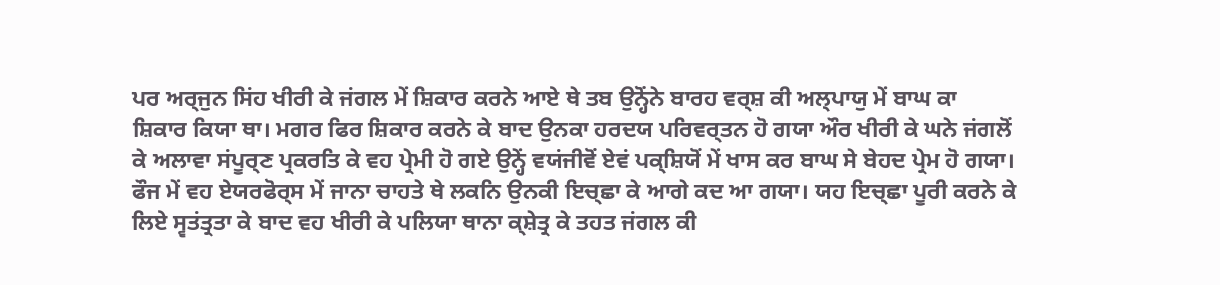ਪਰ ਅਰ੍ਜੁਨ ਸਿਂਹ ਖੀਰੀ ਕੇ ਜਂਗਲ ਮੇਂ ਸ਼ਿਕਾਰ ਕਰਨੇ ਆਏ ਥੇ ਤਬ ਉਨ੍ਹੋਂਨੇ ਬਾਰਹ ਵਰ੍ਸ਼ ਕੀ ਅਲ੍ਪਾਯੁ ਮੇਂ ਬਾਘ ਕਾ ਸ਼ਿਕਾਰ ਕਿਯਾ ਥਾ। ਮਗਰ ਫਿਰ ਸ਼ਿਕਾਰ ਕਰਨੇ ਕੇ ਬਾਦ ਉਨਕਾ ਹਰਦਯ ਪਰਿਵਰ੍ਤਨ ਹੋ ਗਯਾ ਔਰ ਖੀਰੀ ਕੇ ਘਨੇ ਜਂਗਲੋਂ ਕੇ ਅਲਾਵਾ ਸਂਪੂਰ੍ਣ ਪ੍ਰਕਰਤਿ ਕੇ ਵਹ ਪ੍ਰੇਮੀ ਹੋ ਗਏ ਉਨ੍ਹੇਂ ਵਯਂਜੀਵੋਂ ਏਵਂ ਪਕ੍ਸ਼ਿਯੋਂ ਮੇਂ ਖਾਸ ਕਰ ਬਾਘ ਸੇ ਬੇਹਦ ਪ੍ਰੇਮ ਹੋ ਗਯਾ। ਫੌਜ ਮੇਂ ਵਹ ਏਯਰਫੋਰ੍ਸ ਮੇਂ ਜਾਨਾ ਚਾਹਤੇ ਥੇ ਲਕਨਿ ਉਨਕੀ ਇਚ੍ਛਾ ਕੇ ਆਗੇ ਕਦ ਆ ਗਯਾ। ਯਹ ਇਚ੍ਛਾ ਪੂਰੀ ਕਰਨੇ ਕੇ ਲਿਏ ਸ੍ਵਤਂਤ੍ਰਤਾ ਕੇ ਬਾਦ ਵਹ ਖੀਰੀ ਕੇ ਪਲਿਯਾ ਥਾਨਾ ਕ੍ਸ਼ੇਤ੍ਰ ਕੇ ਤਹਤ ਜਂਗਲ ਕੀ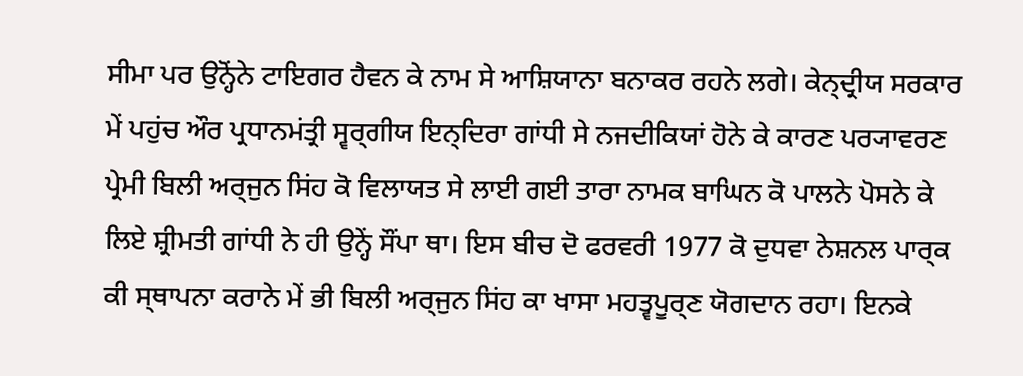ਸੀਮਾ ਪਰ ਉਨ੍ਹੋਂਨੇ ਟਾਇਗਰ ਹੈਵਨ ਕੇ ਨਾਮ ਸੇ ਆਸ਼ਿਯਾਨਾ ਬਨਾਕਰ ਰਹਨੇ ਲਗੇ। ਕੇਨ੍ਦ੍ਰੀਯ ਸਰਕਾਰ ਮੇਂ ਪਹੁਂਚ ਔਰ ਪ੍ਰਧਾਨਮਂਤ੍ਰੀ ਸ੍ਵਰ੍ਗੀਯ ਇਨ੍ਦਿਰਾ ਗਾਂਧੀ ਸੇ ਨਜਦੀਕਿਯਾਂ ਹੋਨੇ ਕੇ ਕਾਰਣ ਪਰ੍ਯਾਵਰਣ ਪ੍ਰੇਮੀ ਬਿਲੀ ਅਰ੍ਜੁਨ ਸਿਂਹ ਕੋ ਵਿਲਾਯਤ ਸੇ ਲਾਈ ਗਈ ਤਾਰਾ ਨਾਮਕ ਬਾਘਿਨ ਕੋ ਪਾਲਨੇ ਪੋਸਨੇ ਕੇ ਲਿਏ ਸ਼੍ਰੀਮਤੀ ਗਾਂਧੀ ਨੇ ਹੀ ਉਨ੍ਹੇਂ ਸੌਂਪਾ ਥਾ। ਇਸ ਬੀਚ ਦੋ ਫਰਵਰੀ 1977 ਕੋ ਦੁਧਵਾ ਨੇਸ਼ਨਲ ਪਾਰ੍ਕ ਕੀ ਸ੍ਥਾਪਨਾ ਕਰਾਨੇ ਮੇਂ ਭੀ ਬਿਲੀ ਅਰ੍ਜੁਨ ਸਿਂਹ ਕਾ ਖਾਸਾ ਮਹਤ੍ਵਪੂਰ੍ਣ ਯੋਗਦਾਨ ਰਹਾ। ਇਨਕੇ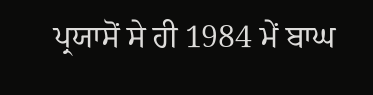ਪ੍ਰਯਾਸੋਂ ਸੇ ਹੀ 1984 ਮੇਂ ਬਾਘ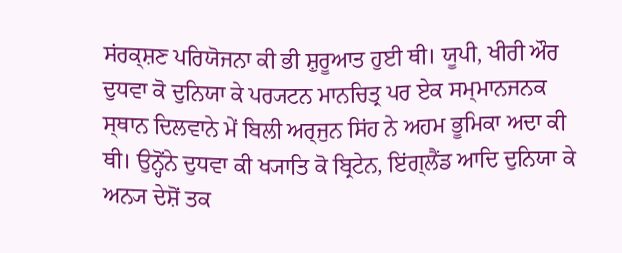ਸਂਰਕ੍ਸ਼ਣ ਪਰਿਯੋਜਨਾ ਕੀ ਭੀ ਸ਼ੁਰੂਆਤ ਹੁਈ ਥੀ। ਯੂਪੀ, ਖੀਰੀ ਔਰ ਦੁਧਵਾ ਕੋ ਦੁਨਿਯਾ ਕੇ ਪਰ੍ਯਟਨ ਮਾਨਚਿਤ੍ਰ ਪਰ ਏਕ ਸਮ੍ਮਾਨਜਨਕ ਸ੍ਥਾਨ ਦਿਲਵਾਨੇ ਮੇਂ ਬਿਲੀ ਅਰ੍ਜੁਨ ਸਿਂਹ ਨੇ ਅਹਮ ਭੂਮਿਕਾ ਅਦਾ ਕੀ ਥੀ। ਉਨ੍ਹੋਂਨੇ ਦੁਧਵਾ ਕੀ ਖ੍ਯਾਤਿ ਕੋ ਬ੍ਰਿਟੇਨ, ਇਂਗ੍ਲੈਂਡ ਆਦਿ ਦੁਨਿਯਾ ਕੇ ਅਨ੍ਯ ਦੇਸ਼ੋਂ ਤਕ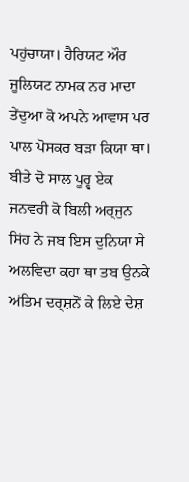ਪਹੁਂਚਾਯਾ। ਹੈਰਿਯਟ ਔਰ ਜੂਲਿਯਟ ਨਾਮਕ ਨਰ ਮਾਦਾ ਤੇਂਦੁਆ ਕੋ ਅਪਨੇ ਆਵਾਸ ਪਰ ਪਾਲ ਪੋਸਕਰ ਬਡ਼ਾ ਕਿਯਾ ਥਾ। ਬੀਤੇ ਦੋ ਸਾਲ ਪੂਰ੍ਵ ਏਕ ਜਨਵਰੀ ਕੋ ਬਿਲੀ ਅਰ੍ਜੁਨ ਸਿਂਹ ਨੇ ਜਬ ਇਸ ਦੁਨਿਯਾ ਸੇ ਅਲਵਿਦਾ ਕਹਾ ਥਾ ਤਬ ਉਨਕੇ ਅਂਤਿਮ ਦਰ੍ਸ਼ਨੋਂ ਕੇ ਲਿਏ ਦੇਸ਼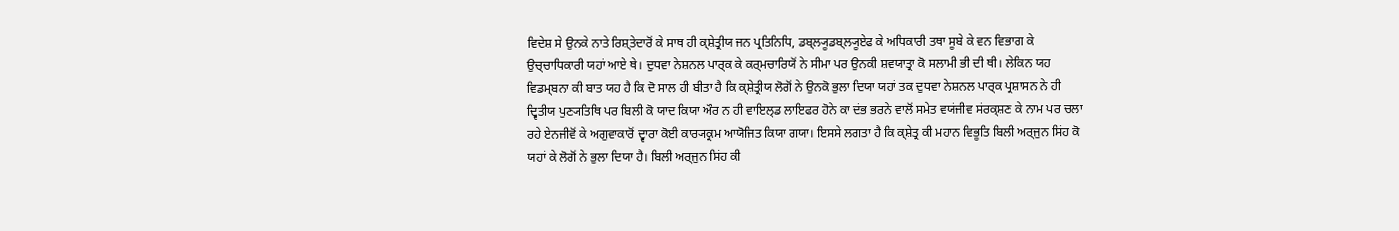ਵਿਦੇਸ਼ ਸੇ ਉਨਕੇ ਨਾਤੇ ਰਿਸ਼੍ਤੇਦਾਰੋਂ ਕੇ ਸਾਥ ਹੀ ਕ੍ਸ਼ੇਤ੍ਰੀਯ ਜਨ ਪ੍ਰਤਿਨਿਧਿ, ਡਬ੍ਲ੍ਯੂਡਬ੍ਲ੍ਯੂਏਫ ਕੇ ਅਧਿਕਾਰੀ ਤਥਾ ਸੂਬੇ ਕੇ ਵਨ ਵਿਭਾਗ ਕੇ ਉਚ੍ਚਾਧਿਕਾਰੀ ਯਹਾਂ ਆਏ ਥੇ। ਦੁਧਵਾ ਨੇਸ਼ਨਲ ਪਾਰ੍ਕ ਕੇ ਕਰ੍ਮਚਾਰਿਯੋਂ ਨੇ ਸੀਮਾ ਪਰ ਉਨਕੀ ਸ਼ਵਯਾਤ੍ਰਾ ਕੋ ਸਲਾਮੀ ਭੀ ਦੀ ਥੀ। ਲੇਕਿਨ ਯਹ ਵਿਡਮ੍ਬਨਾ ਕੀ ਬਾਤ ਯਹ ਹੈ ਕਿ ਦੋ ਸਾਲ ਹੀ ਬੀਤਾ ਹੈ ਕਿ ਕ੍ਸ਼ੇਤ੍ਰੀਯ ਲੋਗੋਂ ਨੇ ਉਨਕੋ ਭੁਲਾ ਦਿਯਾ ਯਹਾਂ ਤਕ ਦੁਧਵਾ ਨੇਸ਼ਨਲ ਪਾਰ੍ਕ ਪ੍ਰਸ਼ਾਸਨ ਨੇ ਹੀ ਦ੍ਵਿਤੀਯ ਪੁਣ੍ਯਤਿਥਿ ਪਰ ਬਿਲੀ ਕੋ ਯਾਦ ਕਿਯਾ ਔਰ ਨ ਹੀ ਵਾਇਲ੍ਡ ਲਾਇਫਰ ਹੋਨੇ ਕਾ ਦਂਭ ਭਰਨੇ ਵਾਲੋਂ ਸਮੇਤ ਵਯਂਜੀਵ ਸਂਰਕ੍ਸ਼ਣ ਕੇ ਨਾਮ ਪਰ ਚਲਾ ਰਹੇ ਏਨਜੀਵੋਂ ਕੇ ਅਗੁਵਾਕਾਰੋਂ ਦ੍ਵਾਰਾ ਕੋਈ ਕਾਰ੍ਯਕ੍ਰਮ ਆਯੋਜਿਤ ਕਿਯਾ ਗਯਾ। ਇਸਸੇ ਲਗਤਾ ਹੈ ਕਿ ਕ੍ਸ਼ੇਤ੍ਰ ਕੀ ਮਹਾਨ ਵਿਭੂਤਿ ਬਿਲੀ ਅਰ੍ਜੁਨ ਸਿਂਹ ਕੋ ਯਹਾਂ ਕੇ ਲੋਗੋਂ ਨੇ ਭੁਲਾ ਦਿਯਾ ਹੈ। ਬਿਲੀ ਅਰ੍ਜੁਨ ਸਿਂਹ ਕੀ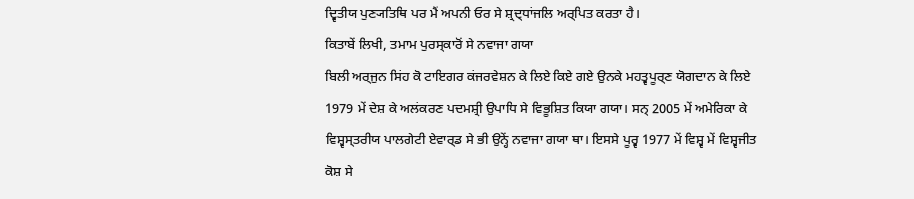ਦ੍ਵਿਤੀਯ ਪੁਣ੍ਯਤਿਥਿ ਪਰ ਮੈਂ ਅਪਨੀ ਓਰ ਸੇ ਸ਼੍ਰਦ੍ਧਾਂਜਲਿ ਅਰ੍ਪਿਤ ਕਰਤਾ ਹੈ।
ਕਿਤਾਬੇਂ ਲਿਖੀ, ਤਮਾਮ ਪੁਰਸ੍ਕਾਰੋਂ ਸੇ ਨਵਾਜਾ ਗਯਾ
ਬਿਲੀ ਅਰ੍ਜੁਨ ਸਿਂਹ ਕੋ ਟਾਇਗਰ ਕਂਜਰਵੇਸ਼ਨ ਕੇ ਲਿਏ ਕਿਏ ਗਏ ਉਨਕੇ ਮਹਤ੍ਵਪੂਰ੍ਣ ਯੋਗਦਾਨ ਕੇ ਲਿਏ 1979 ਮੇਂ ਦੇਸ਼ ਕੇ ਅਲਂਕਰਣ ਪਦਮਸ਼੍ਰੀ ਉਪਾਧਿ ਸੇ ਵਿਭੂਸ਼ਿਤ ਕਿਯਾ ਗਯਾ। ਸਨ੍ 2005 ਮੇਂ ਅਮੇਰਿਕਾ ਕੇ ਵਿਸ਼੍ਵਸ੍ਤਰੀਯ ਪਾਲਗੇਟੀ ਏਵਾਰ੍ਡ ਸੇ ਭੀ ਉਨ੍ਹੇਂ ਨਵਾਜਾ ਗਯਾ ਥਾ। ਇਸਸੇ ਪੂਰ੍ਵ 1977 ਮੇਂ ਵਿਸ਼੍ਵ ਮੇਂ ਵਿਸ਼੍ਵਜੀਤ ਕੋਸ਼ ਸੇ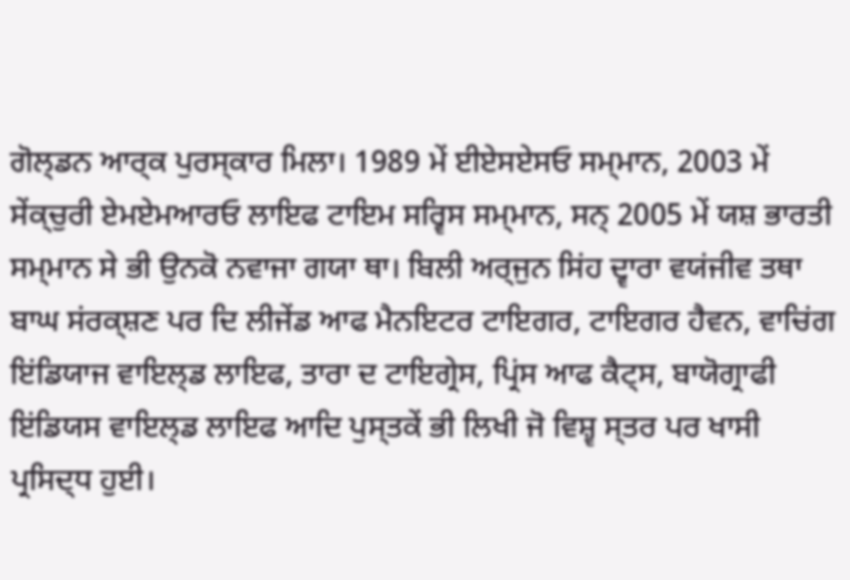ਗੋਲ੍ਡਨ ਆਰ੍ਕ ਪੁਰਸ੍ਕਾਰ ਮਿਲਾ। 1989 ਮੇਂ ਈਏਸਏਸਓ ਸਮ੍ਮਾਨ, 2003 ਮੇਂ ਸੇਂਕ੍ਚੁਰੀ ਏਮਏਮਆਰਓ ਲਾਇਫ ਟਾਇਮ ਸਰ੍ਵਿਸ ਸਮ੍ਮਾਨ, ਸਨ੍ 2005 ਮੇਂ ਯਸ਼ ਭਾਰਤੀ ਸਮ੍ਮਾਨ ਸੇ ਭੀ ਉਨਕੋ ਨਵਾਜਾ ਗਯਾ ਥਾ। ਬਿਲੀ ਅਰ੍ਜੁਨ ਸਿਂਹ ਦ੍ਵਾਰਾ ਵਯਂਜੀਵ ਤਥਾ ਬਾਘ ਸਂਰਕ੍ਸ਼ਣ ਪਰ ਦਿ ਲੀਜੇਂਡ ਆਫ ਮੈਨਇਟਰ ਟਾਇਗਰ, ਟਾਇਗਰ ਹੈਵਨ, ਵਾਚਿਂਗ ਇਂਡਿਯਾਜ ਵਾਇਲ੍ਡ ਲਾਇਫ, ਤਾਰਾ ਦ ਟਾਇਗ੍ਰੇਸ, ਪ੍ਰਿਂਸ ਆਫ ਕੈਟ੍ਸ, ਬਾਯੋਗ੍ਰਾਫੀ ਇਂਡਿਯਸ ਵਾਇਲ੍ਡ ਲਾਇਫ ਆਦਿ ਪੁਸ੍ਤਕੇਂ ਭੀ ਲਿਖੀ ਜੋ ਵਿਸ਼੍ਵ ਸ੍ਤਰ ਪਰ ਖਾਸੀ ਪ੍ਰਸਿਦ੍ਧ ਹੁਈ।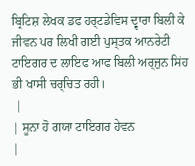ਬ੍ਰਿਟਿਸ਼ ਲੇਖਕ ਡਫ ਹਰ੍ਟਡੇਵਿਸ ਦ੍ਵਾਰਾ ਬਿਲੀ ਕੇ ਜੀਵਨ ਪਰ ਲਿਖੀ ਗਈ ਪੁਸ੍ਤਕ ਆਨਰੇਟੀ ਟਾਇਗਰ ਦ ਲਾਇਫ ਆਫ ਬਿਲੀ ਅਰ੍ਜੁਨ ਸਿਂਹ ਭੀ ਖਾਸੀ ਚਰ੍ਚਿਤ ਰਹੀ।
 |
| ਸੂਨਾ ਹੋ ਗਯਾ ਟਾਇਗਰ ਹੇਵਨ
|